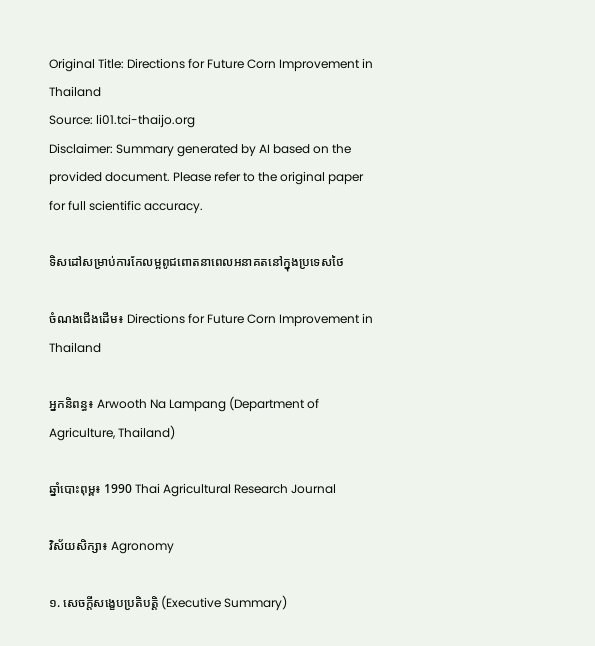Original Title: Directions for Future Corn Improvement in Thailand
Source: li01.tci-thaijo.org
Disclaimer: Summary generated by AI based on the provided document. Please refer to the original paper for full scientific accuracy.

ទិសដៅសម្រាប់ការកែលម្អពូជពោតនាពេលអនាគតនៅក្នុងប្រទេសថៃ

ចំណងជើងដើម៖ Directions for Future Corn Improvement in Thailand

អ្នកនិពន្ធ៖ Arwooth Na Lampang (Department of Agriculture, Thailand)

ឆ្នាំបោះពុម្ព៖ 1990 Thai Agricultural Research Journal

វិស័យសិក្សា៖ Agronomy

១. សេចក្តីសង្ខេបប្រតិបត្តិ (Executive Summary)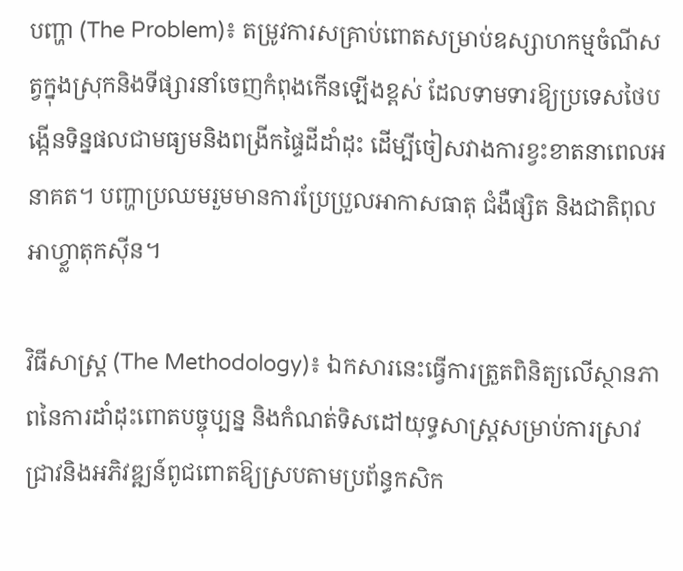បញ្ហា (The Problem)៖ តម្រូវការសគ្រាប់ពោតសម្រាប់ឧស្សាហកម្មចំណីសត្វក្នុងស្រុកនិងទីផ្សារនាំចេញកំពុងកើនឡើងខ្ពស់ ដែលទាមទារឱ្យប្រទេសថៃបង្កើនទិន្នផលជាមធ្យមនិងពង្រីកផ្ទៃដីដាំដុះ ដើម្បីចៀសវាងការខ្វះខាតនាពេលអនាគត។ បញ្ហាប្រឈមរួមមានការប្រែប្រួលអាកាសធាតុ ជំងឺផ្សិត និងជាតិពុលអាហ្វ្លាតុកស៊ីន។

វិធីសាស្ត្រ (The Methodology)៖ ឯកសារនេះធ្វើការត្រួតពិនិត្យលើស្ថានភាពនៃការដាំដុះពោតបច្ចុប្បន្ន និងកំណត់ទិសដៅយុទ្ធសាស្ត្រសម្រាប់ការស្រាវជ្រាវនិងអភិវឌ្ឍន៍ពូជពោតឱ្យស្របតាមប្រព័ន្ធកសិក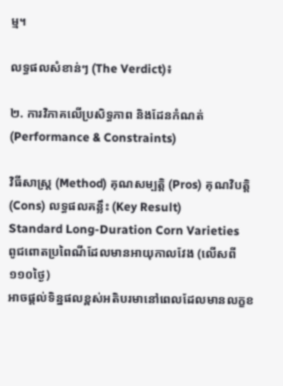ម្ម។

លទ្ធផលសំខាន់ៗ (The Verdict)៖

២. ការវិភាគលើប្រសិទ្ធភាព និងដែនកំណត់ (Performance & Constraints)

វិធីសាស្ត្រ (Method) គុណសម្បត្តិ (Pros) គុណវិបត្តិ (Cons) លទ្ធផលគន្លឹះ (Key Result)
Standard Long-Duration Corn Varieties
ពូជពោតប្រពៃណីដែលមានអាយុកាលវែង (លើសពី ១១០ថ្ងៃ)
អាចផ្តល់ទិន្នផលខ្ពស់អតិបរមានៅពេលដែលមានលក្ខខ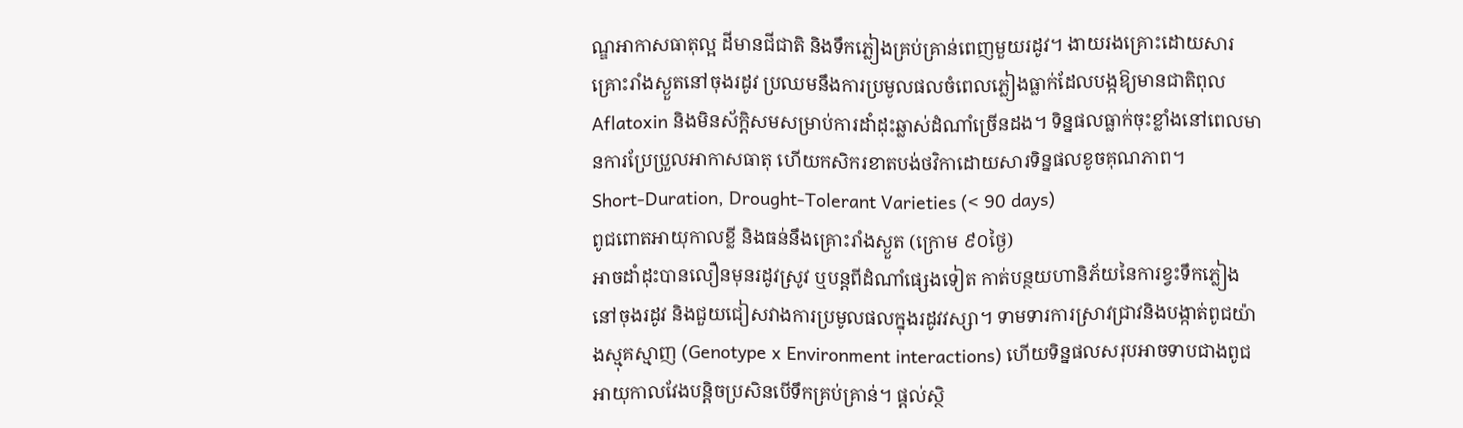ណ្ឌអាកាសធាតុល្អ ដីមានជីជាតិ និងទឹកភ្លៀងគ្រប់គ្រាន់ពេញមួយរដូវ។ ងាយរងគ្រោះដោយសារគ្រោះរាំងស្ងួតនៅចុងរដូវ ប្រឈមនឹងការប្រមូលផលចំពេលភ្លៀងធ្លាក់ដែលបង្កឱ្យមានជាតិពុល Aflatoxin និងមិនស័ក្តិសមសម្រាប់ការដាំដុះឆ្លាស់ដំណាំច្រើនដង។ ទិន្នផលធ្លាក់ចុះខ្លាំងនៅពេលមានការប្រែប្រួលអាកាសធាតុ ហើយកសិករខាតបង់ថវិកាដោយសារទិន្នផលខូចគុណភាព។
Short-Duration, Drought-Tolerant Varieties (< 90 days)
ពូជពោតអាយុកាលខ្លី និងធន់នឹងគ្រោះរាំងស្ងួត (ក្រោម ៩០ថ្ងៃ)
អាចដាំដុះបានលឿនមុនរដូវស្រូវ ឬបន្តពីដំណាំផ្សេងទៀត កាត់បន្ថយហានិភ័យនៃការខ្វះទឹកភ្លៀងនៅចុងរដូវ និងជួយជៀសវាងការប្រមូលផលក្នុងរដូវវស្សា។ ទាមទារការស្រាវជ្រាវនិងបង្កាត់ពូជយ៉ាងស្មុគស្មាញ (Genotype x Environment interactions) ហើយទិន្នផលសរុបអាចទាបជាងពូជអាយុកាលវែងបន្តិចប្រសិនបើទឹកគ្រប់គ្រាន់។ ផ្តល់ស្ថិ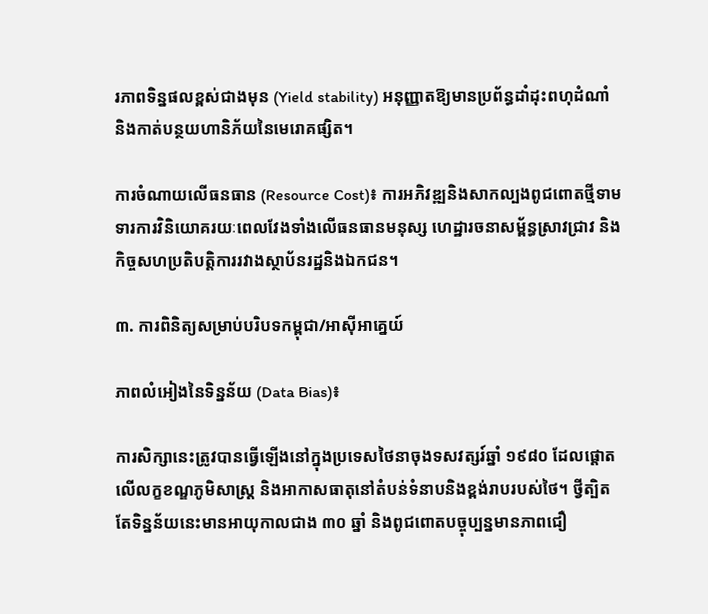រភាពទិន្នផលខ្ពស់ជាងមុន (Yield stability) អនុញ្ញាតឱ្យមានប្រព័ន្ធដាំដុះពហុដំណាំ និងកាត់បន្ថយហានិភ័យនៃមេរោគផ្សិត។

ការចំណាយលើធនធាន (Resource Cost)៖ ការអភិវឌ្ឍនិងសាកល្បងពូជពោតថ្មីទាមទារការវិនិយោគរយៈពេលវែងទាំងលើធនធានមនុស្ស ហេដ្ឋារចនាសម្ព័ន្ធស្រាវជ្រាវ និងកិច្ចសហប្រតិបត្តិការរវាងស្ថាប័នរដ្ឋនិងឯកជន។

៣. ការពិនិត្យសម្រាប់បរិបទកម្ពុជា/អាស៊ីអាគ្នេយ៍

ភាពលំអៀងនៃទិន្នន័យ (Data Bias)៖

ការសិក្សានេះត្រូវបានធ្វើឡើងនៅក្នុងប្រទេសថៃនាចុងទសវត្សរ៍ឆ្នាំ ១៩៨០ ដែលផ្តោតលើលក្ខខណ្ឌភូមិសាស្ត្រ និងអាកាសធាតុនៅតំបន់ទំនាបនិងខ្ពង់រាបរបស់ថៃ។ ថ្វីត្បិតតែទិន្នន័យនេះមានអាយុកាលជាង ៣០ ឆ្នាំ និងពូជពោតបច្ចុប្បន្នមានភាពជឿ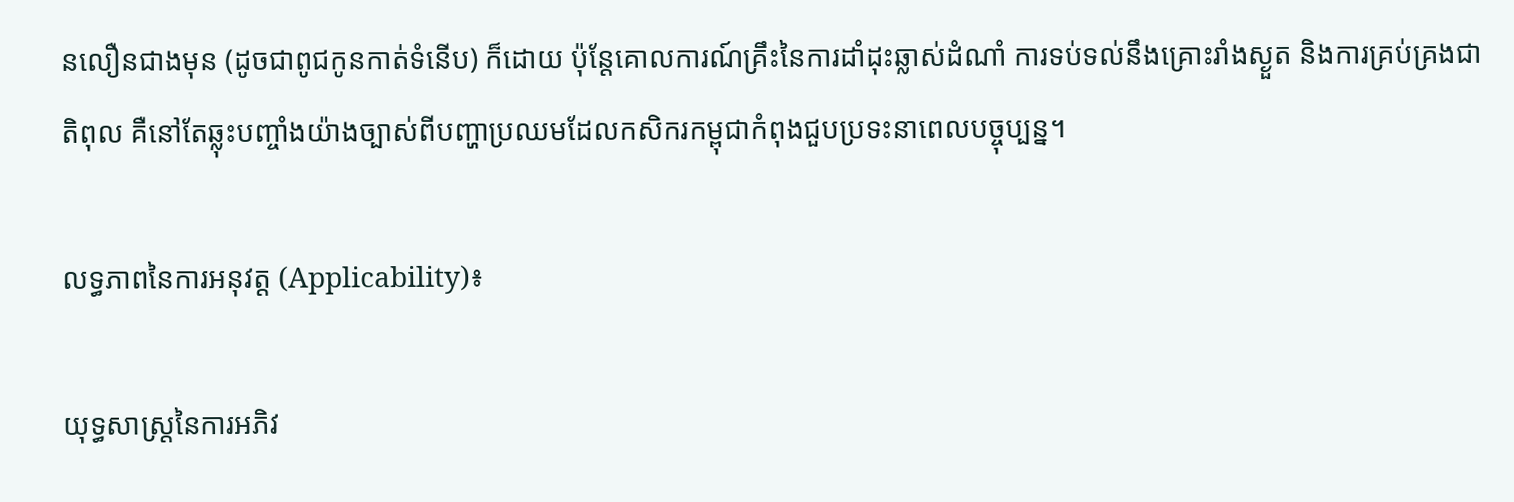នលឿនជាងមុន (ដូចជាពូជកូនកាត់ទំនើប) ក៏ដោយ ប៉ុន្តែគោលការណ៍គ្រឹះនៃការដាំដុះឆ្លាស់ដំណាំ ការទប់ទល់នឹងគ្រោះរាំងស្ងួត និងការគ្រប់គ្រងជាតិពុល គឺនៅតែឆ្លុះបញ្ចាំងយ៉ាងច្បាស់ពីបញ្ហាប្រឈមដែលកសិករកម្ពុជាកំពុងជួបប្រទះនាពេលបច្ចុប្បន្ន។

លទ្ធភាពនៃការអនុវត្ត (Applicability)៖

យុទ្ធសាស្ត្រនៃការអភិវ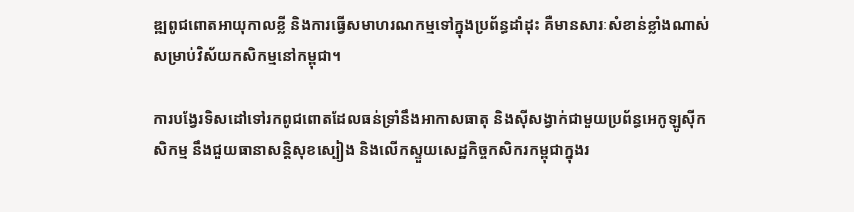ឌ្ឍពូជពោតអាយុកាលខ្លី និងការធ្វើសមាហរណកម្មទៅក្នុងប្រព័ន្ធដាំដុះ គឺមានសារៈសំខាន់ខ្លាំងណាស់សម្រាប់វិស័យកសិកម្មនៅកម្ពុជា។

ការបង្វែរទិសដៅទៅរកពូជពោតដែលធន់ទ្រាំនឹងអាកាសធាតុ និងស៊ីសង្វាក់ជាមួយប្រព័ន្ធអេកូឡូស៊ីកសិកម្ម នឹងជួយធានាសន្តិសុខស្បៀង និងលើកស្ទួយសេដ្ឋកិច្ចកសិករកម្ពុជាក្នុងរ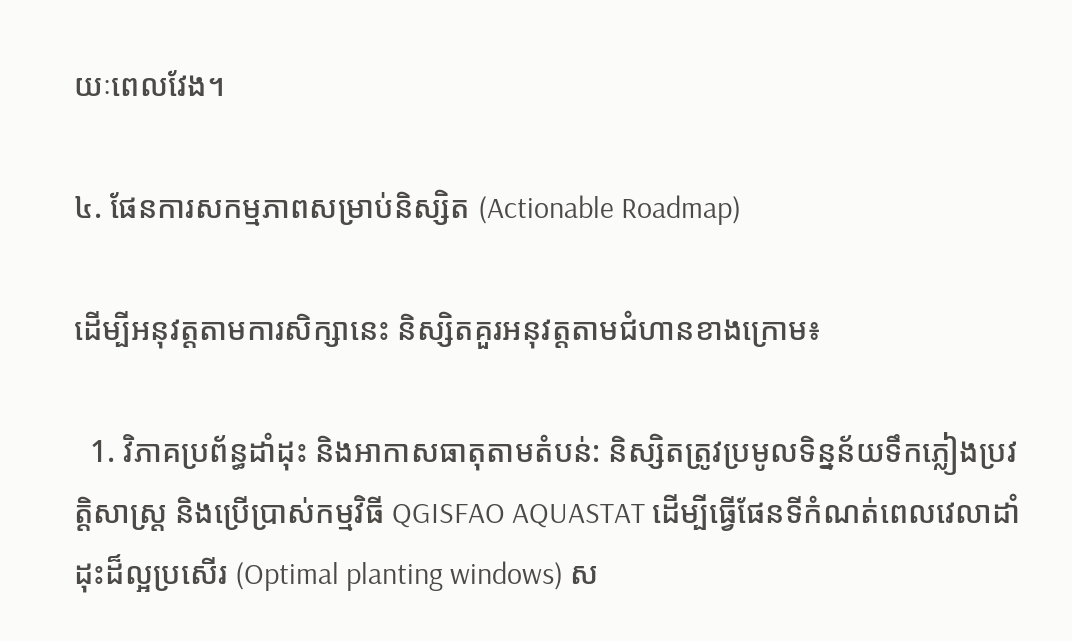យៈពេលវែង។

៤. ផែនការសកម្មភាពសម្រាប់និស្សិត (Actionable Roadmap)

ដើម្បីអនុវត្តតាមការសិក្សានេះ និស្សិតគួរអនុវត្តតាមជំហានខាងក្រោម៖

  1. វិភាគប្រព័ន្ធដាំដុះ និងអាកាសធាតុតាមតំបន់: និស្សិតត្រូវប្រមូលទិន្នន័យទឹកភ្លៀងប្រវត្តិសាស្ត្រ និងប្រើប្រាស់កម្មវិធី QGISFAO AQUASTAT ដើម្បីធ្វើផែនទីកំណត់ពេលវេលាដាំដុះដ៏ល្អប្រសើរ (Optimal planting windows) ស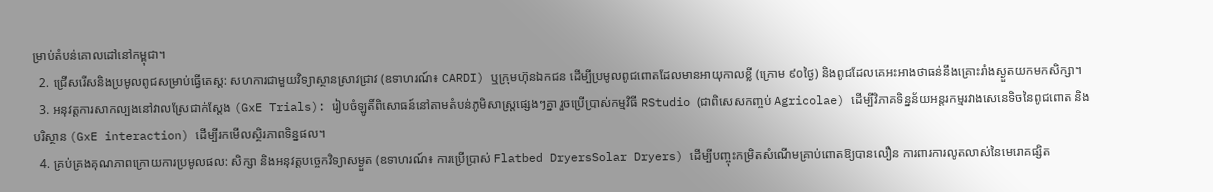ម្រាប់តំបន់គោលដៅនៅកម្ពុជា។
  2. ជ្រើសរើសនិងប្រមូលពូជសម្រាប់ធ្វើតេស្ត: សហការជាមួយវិទ្យាស្ថានស្រាវជ្រាវ (ឧទាហរណ៍៖ CARDI) ឬក្រុមហ៊ុនឯកជន ដើម្បីប្រមូលពូជពោតដែលមានអាយុកាលខ្លី (ក្រោម ៩០ថ្ងៃ) និងពូជដែលគេអះអាងថាធន់នឹងគ្រោះរាំងស្ងួតយកមកសិក្សា។
  3. អនុវត្តការសាកល្បងនៅវាលស្រែជាក់ស្តែង (GxE Trials): រៀបចំឡូតិ៍ពិសោធន៍នៅតាមតំបន់ភូមិសាស្ត្រផ្សេងៗគ្នា រួចប្រើប្រាស់កម្មវិធី RStudio (ជាពិសេសកញ្ចប់ Agricolae) ដើម្បីវិភាគទិន្នន័យអន្តរកម្មរវាងសេនេទិចនៃពូជពោត និងបរិស្ថាន (GxE interaction) ដើម្បីរកមើលស្ថិរភាពទិន្នផល។
  4. គ្រប់គ្រងគុណភាពក្រោយការប្រមូលផល: សិក្សា និងអនុវត្តបច្ចេកវិទ្យាសម្ងួត (ឧទាហរណ៍៖ ការប្រើប្រាស់ Flatbed DryersSolar Dryers) ដើម្បីបញ្ចុះកម្រិតសំណើមគ្រាប់ពោតឱ្យបានលឿន ការពារការលូតលាស់នៃមេរោគផ្សិត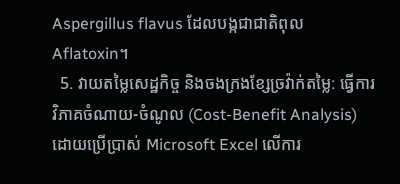Aspergillus flavus ដែលបង្កជាជាតិពុល Aflatoxin។
  5. វាយតម្លៃសេដ្ឋកិច្ច និងចងក្រងខ្សែច្រវ៉ាក់តម្លៃ: ធ្វើការវិភាគចំណាយ-ចំណូល (Cost-Benefit Analysis) ដោយប្រើប្រាស់ Microsoft Excel លើការ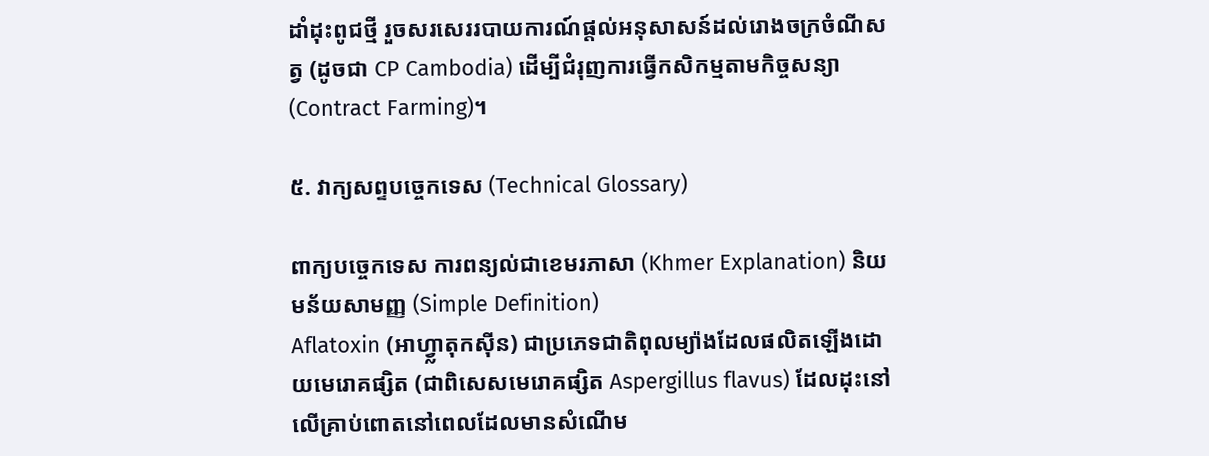ដាំដុះពូជថ្មី រួចសរសេររបាយការណ៍ផ្តល់អនុសាសន៍ដល់រោងចក្រចំណីសត្វ (ដូចជា CP Cambodia) ដើម្បីជំរុញការធ្វើកសិកម្មតាមកិច្ចសន្យា (Contract Farming)។

៥. វាក្យសព្ទបច្ចេកទេស (Technical Glossary)

ពាក្យបច្ចេកទេស ការពន្យល់ជាខេមរភាសា (Khmer Explanation) និយមន័យសាមញ្ញ (Simple Definition)
Aflatoxin (អាហ្វ្លាតុកស៊ីន) ជាប្រភេទជាតិពុលម្យ៉ាងដែលផលិតឡើងដោយមេរោគផ្សិត (ជាពិសេសមេរោគផ្សិត Aspergillus flavus) ដែលដុះនៅលើគ្រាប់ពោតនៅពេលដែលមានសំណើម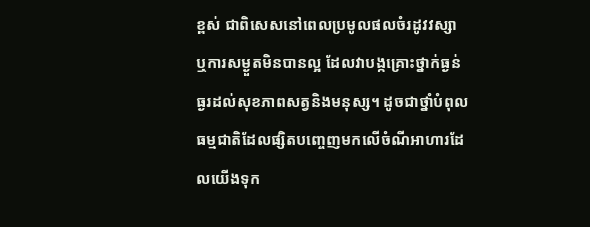ខ្ពស់ ជាពិសេសនៅពេលប្រមូលផលចំរដូវវស្សា ឬការសម្ងួតមិនបានល្អ ដែលវាបង្កគ្រោះថ្នាក់ធ្ងន់ធ្ងរដល់សុខភាពសត្វនិងមនុស្ស។ ដូចជាថ្នាំបំពុលធម្មជាតិដែលផ្សិតបញ្ចេញមកលើចំណីអាហារដែលយើងទុក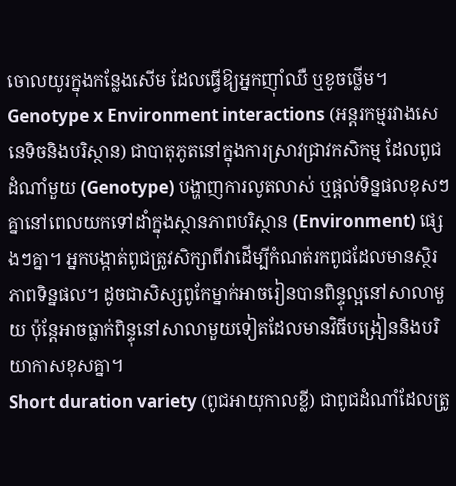ចោលយូរក្នុងកន្លែងសើម ដែលធ្វើឱ្យអ្នកញ៉ាំឈឺ ឬខូចថ្លើម។
Genotype x Environment interactions (អន្តរកម្មរវាងសេនេទិចនិងបរិស្ថាន) ជាបាតុភូតនៅក្នុងការស្រាវជ្រាវកសិកម្ម ដែលពូជដំណាំមួយ (Genotype) បង្ហាញការលូតលាស់ ឬផ្តល់ទិន្នផលខុសៗគ្នានៅពេលយកទៅដាំក្នុងស្ថានភាពបរិស្ថាន (Environment) ផ្សេងៗគ្នា។ អ្នកបង្កាត់ពូជត្រូវសិក្សាពីវាដើម្បីកំណត់រកពូជដែលមានស្ថិរភាពទិន្នផល។ ដូចជាសិស្សពូកែម្នាក់អាចរៀនបានពិន្ទុល្អនៅសាលាមួយ ប៉ុន្តែអាចធ្លាក់ពិន្ទុនៅសាលាមួយទៀតដែលមានវិធីបង្រៀននិងបរិយាកាសខុសគ្នា។
Short duration variety (ពូជអាយុកាលខ្លី) ជាពូជដំណាំដែលត្រូ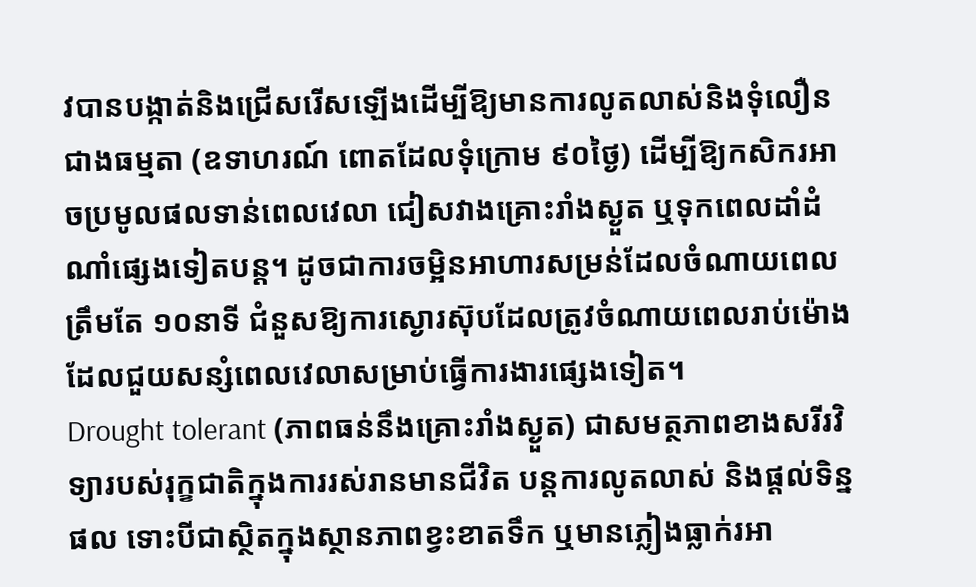វបានបង្កាត់និងជ្រើសរើសឡើងដើម្បីឱ្យមានការលូតលាស់និងទុំលឿនជាងធម្មតា (ឧទាហរណ៍ ពោតដែលទុំក្រោម ៩០ថ្ងៃ) ដើម្បីឱ្យកសិករអាចប្រមូលផលទាន់ពេលវេលា ជៀសវាងគ្រោះរាំងស្ងួត ឬទុកពេលដាំដំណាំផ្សេងទៀតបន្ត។ ដូចជាការចម្អិនអាហារសម្រន់ដែលចំណាយពេលត្រឹមតែ ១០នាទី ជំនួសឱ្យការស្ងោរស៊ុបដែលត្រូវចំណាយពេលរាប់ម៉ោង ដែលជួយសន្សំពេលវេលាសម្រាប់ធ្វើការងារផ្សេងទៀត។
Drought tolerant (ភាពធន់នឹងគ្រោះរាំងស្ងួត) ជាសមត្ថភាពខាងសរីរវិទ្យារបស់រុក្ខជាតិក្នុងការរស់រានមានជីវិត បន្តការលូតលាស់ និងផ្តល់ទិន្នផល ទោះបីជាស្ថិតក្នុងស្ថានភាពខ្វះខាតទឹក ឬមានភ្លៀងធ្លាក់រអា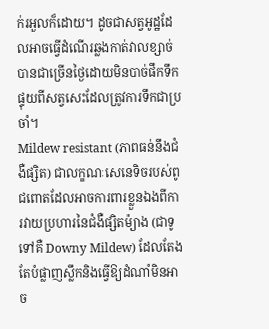ក់រអួលក៏ដោយ។ ដូចជាសត្វអូដ្ឋដែលអាចធ្វើដំណើរឆ្លងកាត់វាលខ្សាច់បានជាច្រើនថ្ងៃដោយមិនបាច់ផឹកទឹក ផ្ទុយពីសត្វសេះដែលត្រូវការទឹកជាប្រចាំ។
Mildew resistant (ភាពធន់នឹងជំងឺផ្សិត) ជាលក្ខណៈសេនេទិចរបស់ពូជពោតដែលអាចការពារខ្លួនឯងពីការវាយប្រហារនៃជំងឺផ្សិតម៉្យាង (ជាទូទៅគឺ Downy Mildew) ដែលតែងតែបំផ្លាញស្លឹកនិងធ្វើឱ្យដំណាំមិនអាច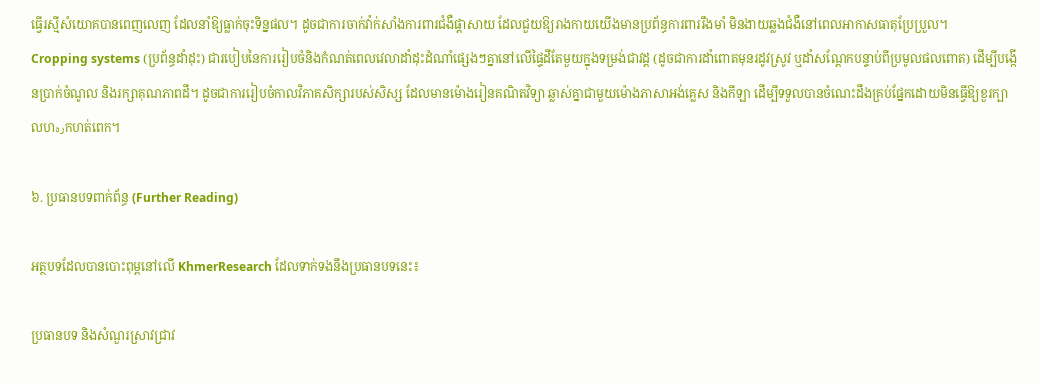ធ្វើរស្មីសំយោគបានពេញលេញ ដែលនាំឱ្យធ្លាក់ចុះទិន្នផល។ ដូចជាការចាក់វ៉ាក់សាំងការពារជំងឺផ្តាសាយ ដែលជួយឱ្យរាងកាយយើងមានប្រព័ន្ធការពាររឹងមាំ មិនងាយឆ្លងជំងឺនៅពេលអាកាសធាតុប្រែប្រួល។
Cropping systems (ប្រព័ន្ធដាំដុះ) ជារបៀបនៃការរៀបចំនិងកំណត់ពេលវេលាដាំដុះដំណាំផ្សេងៗគ្នានៅលើផ្ទៃដីតែមួយក្នុងទម្រង់ជាវដ្ត (ដូចជាការដាំពោតមុនរដូវស្រូវ ឬដាំសណ្តែកបន្ទាប់ពីប្រមូលផលពោត) ដើម្បីបង្កើនប្រាក់ចំណូល និងរក្សាគុណភាពដី។ ដូចជាការរៀបចំកាលវិភាគសិក្សារបស់សិស្ស ដែលមានម៉ោងរៀនគណិតវិទ្យា ឆ្លាស់គ្នាជាមួយម៉ោងភាសាអង់គ្លេស និងកីឡា ដើម្បីទទួលបានចំណេះដឹងគ្រប់ផ្នែកដោយមិនធ្វើឱ្យខួរក្បាលហرهកហត់ពេក។

៦. ប្រធានបទពាក់ព័ន្ធ (Further Reading)

អត្ថបទដែលបានបោះពុម្ពនៅលើ KhmerResearch ដែលទាក់ទងនឹងប្រធានបទនេះ៖

ប្រធានបទ និងសំណួរស្រាវជ្រាវ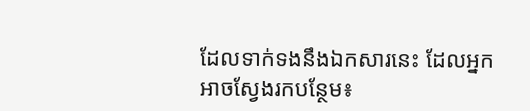ដែលទាក់ទងនឹងឯកសារនេះ ដែលអ្នកអាចស្វែងរកបន្ថែម៖